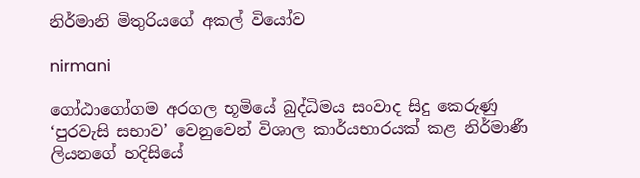නිර්මානි මිතුරියගේ අකල් වියෝව

nirmani

ගෝඨාගෝගම අරගල භූමියේ බුද්ධිමය සංවාද සිදු කෙරුණු ‘පුරවැසි සභාව’ වෙනුවෙන් විශාල කාර්යභාරයක් කළ නිර්මාණී ලියනගේ හදිසියේ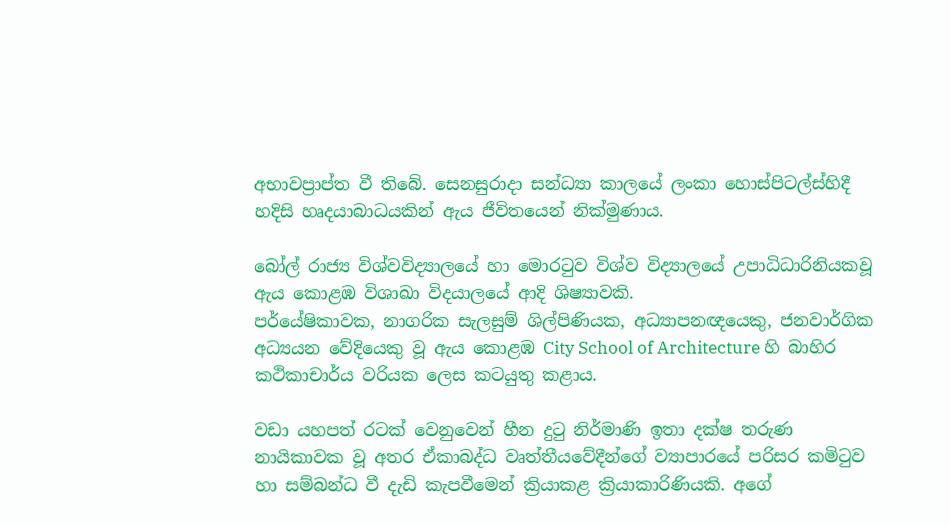අභාවප්‍රාප්ත වී තිබේ. සෙනසුරාදා සන්ධ්‍යා කාලයේ ලංකා හොස්පිටල්ස්හිදී හදිසි හෘදයාබාධයකින් ඇය ජීවිතයෙන් නික්මුණාය.

බෝල් රාජ්‍ය විශ්වවිද්‍යාලයේ හා මොරටුව විශ්ව විද්‍යාලයේ උපාධිධාරිනියකවූ ඇය කොළඹ විශාඛා විදයාලයේ ආදි ශිෂ්‍යාවකි.
පර්යේෂිකාවක, නාගරික සැලසුම් ශිල්පිණියක, අධ්‍යාපනඥයෙකු, ජනවාර්ගික අධ්‍යයන වේදියෙකු වූ ඇය කොළඹ City School of Architecture හි බාහිර කථිකාචාර්ය වරියක ලෙස කටයුතු කළාය.

වඩා යහපත් රටක් වෙනුවෙන් හීන දුටු නිර්මාණි ඉතා දක්ෂ තරුණ නායිකාවක වූ අතර ඒකාබද්ධ වෘත්තීයවේදීන්ගේ ව්‍යාපාරයේ පරිසර කමිටුව හා සම්බන්ධ වී දැඩි කැපවීමෙන් ක්‍රියාකළ ක්‍රියාකාරිණියකි. අගේ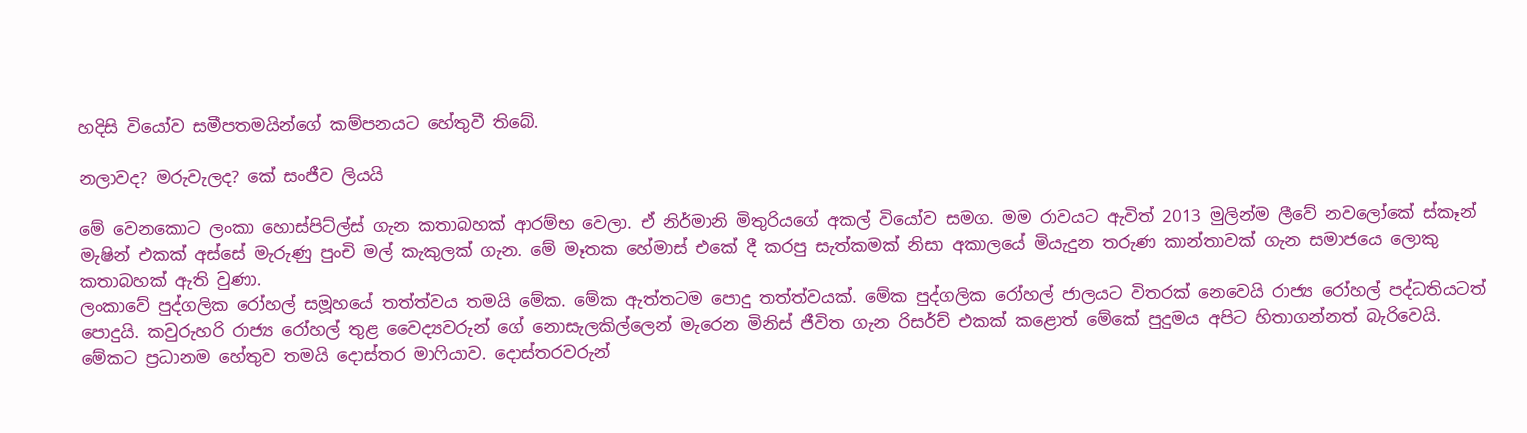හදිසි වියෝව සමීපතමයින්ගේ කම්පනයට හේතුවී තිබේ.

නලාවද? මරුවැලද? කේ සංජීව ලියයි

මේ වෙනකොට ලංකා හොස්පිට්ල්ස් ගැන කතාබහක් ආරම්භ වෙලා. ඒ නිර්මානි මිතුරියගේ අකල් වියෝව සමග. මම රාවයට ඇවිත් 2013 මුලින්ම ලීවේ නවලෝකේ ස්කෑන් මැෂින් එකක් අස්සේ මැරුණු පුංචි මල් කැකුලක් ගැන. මේ මෑතක හේමාස් එකේ දී කරපු සැත්කමක් නිසා අකාලයේ මියැදුන තරුණ කාන්තාවක් ගැන සමාජයෙ ලොකු කතාබහක් ඇති වුණා.
ලංකාවේ පුද්ගලික රෝහල් සමූහයේ තත්ත්වය තමයි මේක. මේක ඇත්තටම පොදු තත්ත්වයක්. මේක පුද්ගලික රෝහල් ජාලයට විතරක් නෙවෙයි රාජ්‍ය රෝහල් පද්ධතියටත් පොදුයි. කවුරුහරි රාජ්‍ය රෝහල් තුළ වෛද්‍යවරුන් ගේ නොසැලකිල්ලෙන් මැරෙන මිනිස් ජීවිත ගැන රිසර්ච් එකක් කළොත් මේකේ පුදුමය අපිට හිතාගන්නත් බැරිවෙයි. මේකට ප්‍රධානම හේතුව තමයි දොස්තර මාෆියාව. දොස්තරවරුන්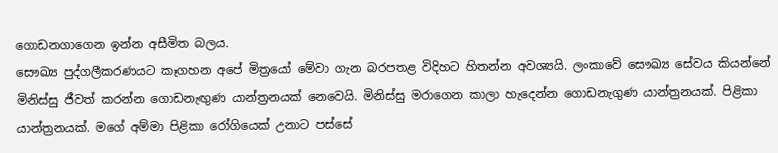ගොඩනගාගෙන ඉන්න අසීමිත බලය.
සෞඛ්‍ය පුද්ගලීකරණයට කෑගහන අපේ මිත්‍රයෝ මේවා ගැන බරපතළ විදිහට හිතන්න අවශ්‍යයි. ලංකාවේ සෞඛ්‍ය සේවය කියන්නේ මිනිස්සු ජීවත් කරන්න ගොඩනැඟුණ යාන්ත්‍රනයක් නෙවෙයි. මිනිස්සු මරාගෙන කාලා හැදෙන්න ගොඩනැගුණ යාන්ත්‍රනයක්. පිළිකා යාන්ත්‍රනයක්. මගේ අම්මා පිළිකා රෝගියෙක් උනාට පස්සේ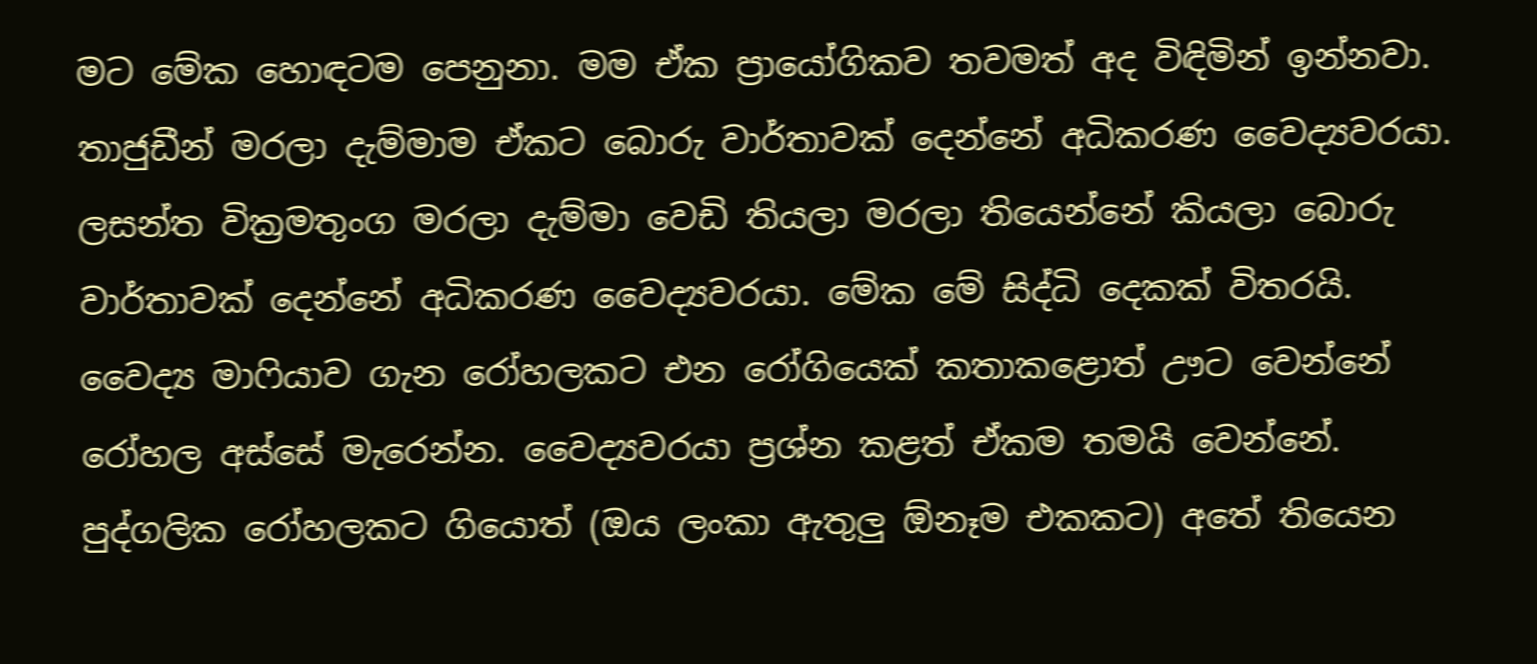මට මේක හොඳටම පෙනුනා. මම ඒක ප්‍රායෝගිකව තවමත් අද විඳිමින් ඉන්නවා.
තාජුඩීන් මරලා දැම්මාම ඒකට බොරු වාර්තාවක් දෙන්නේ අධිකරණ වෛද්‍යවරයා. ලසන්ත වික්‍රමතුංග මරලා දැම්මා වෙඩි තියලා මරලා තියෙන්නේ කියලා බොරු වාර්තාවක් දෙන්නේ අධිකරණ වෛද්‍යවරයා. මේක මේ සිද්ධි දෙකක් විතරයි.
වෛද්‍ය මාෆියාව ගැන රෝහලකට එන රෝගියෙක් කතාකළොත් ඌට වෙන්නේ රෝහල අස්සේ මැරෙන්න. වෛද්‍යවරයා ප්‍රශ්න කළත් ඒකම තමයි වෙන්නේ.
පුද්ගලික රෝහලකට ගියොත් (ඔය ලංකා ඇතුලු ඕනෑම එකකට) අතේ තියෙන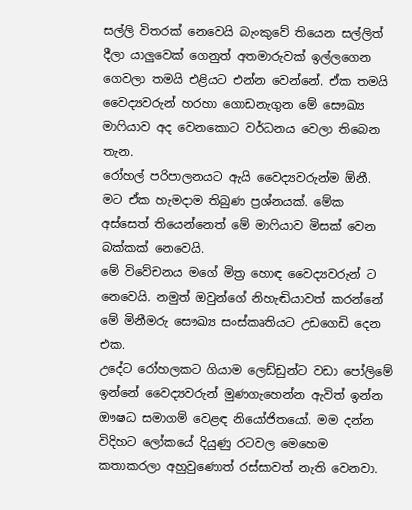සල්ලි විතරක් නෙවෙයි බැංකුවේ තියෙන සල්ලිත් දීලා යාලුවෙක් ගෙනුත් අතමාරුවක් ඉල්ලගෙන ගෙවලා තමයි එළියට එන්න වෙන්නේ. ඒක තමයි වෛද්‍යවරුන් හරහා ගොඩනැගුන මේ සෞඛ්‍ය මාෆියාව අද වෙනකොට වර්ධනය වෙලා තිබෙන තැන.
රෝහල් පරිපාලනයට ඇයි වෛද්‍යවරුන්ම ඕනී. මට ඒක හැමදාම තිබුණ ප්‍රශ්නයක්. මේක අස්සෙත් තියෙන්නෙත් මේ මාෆියාව මිසක් වෙන බක්කක් නෙවෙයි.
මේ විවේචනය මගේ මිත්‍ර හොඳ වෛද්‍යවරුන් ට නෙවෙයි. නමුත් ඔවුන්ගේ නිහැඬියාවත් කරන්නේ මේ මිනීමරු සෞඛ්‍ය සංස්කෘතියට උඩගෙඩි දෙන එක.
උදේට රෝහලකට ගියාම ලෙඩ්ඩුන්ට වඩා පෝලිමේ ඉන්නේ වෛද්‍යවරුන් මුණගැහෙන්න ඇවිත් ඉන්න ඖෂධ සමාගම් වෙළඳ නියෝජිතයෝ. මම දන්න විදිහට ලෝකයේ දියුණු රටවල මෙහෙම කතාකරලා අහුවුණොත් රස්සාවත් නැති වෙනවා.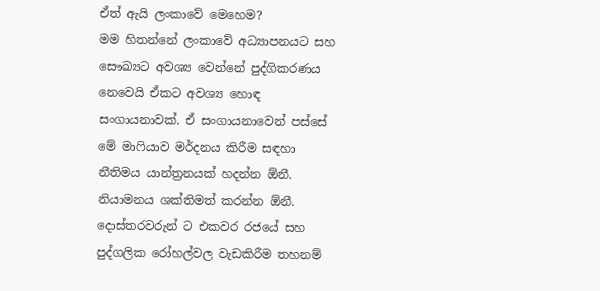ඒත් ඇයි ලංකාවේ මෙහෙම?
මම හිතන්නේ ලංකාවේ අධ්‍යාපනයට සහ සෞඛ්‍යට අවශ්‍ය වෙන්නේ පුද්ගිකරණය නෙවෙයි ඒකට අවශ්‍ය හොඳ සංගායනාවක්. ඒ සංගායනාවෙන් පස්සේ මේ මාෆියාව මර්දනය කිරීම සඳහා නීතිමය යාන්ත්‍රනයක් හදන්න ඕනී. නියාමනය ශක්තිමත් කරන්න ඕනී. දොස්තරවරුන් ට එකවර රජයේ සහ පුද්ගලික රෝහල්වල වැඩකිරීම තහනම්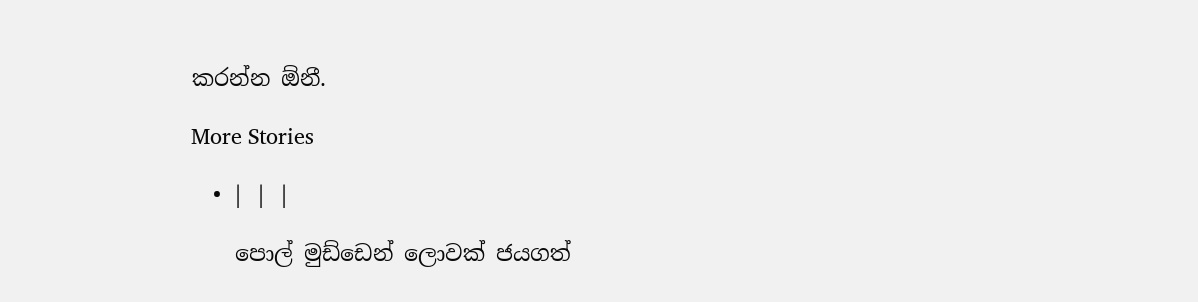කරන්න ඕනී.

More Stories

  • | | |

    පොල් මුඩ්ඩෙන් ලොවක් ජයගත්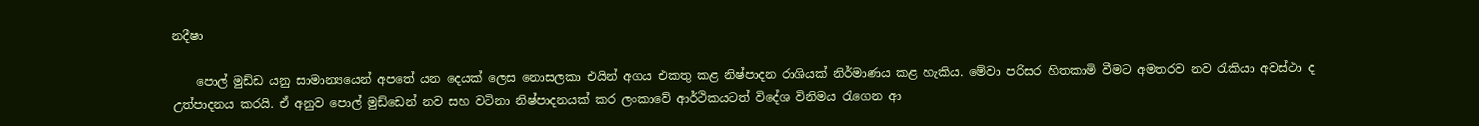නදීෂා

    පොල් මුඩ්ඩ යනු සාමාන්‍යයෙන් අපතේ යන දෙයක් ලෙස නොසලකා එයින් අගය එකතු කළ නිෂ්පාදන රාශියක් නිර්මාණය කළ හැකිය. මේවා පරිසර හිතකාමි වීමට අමතරව නව රැකියා අවස්ථා ද උත්පාදනය කරයි. ඒ අනුව පොල් මුඩ්ඩෙන් නව සහ වටිනා නිෂ්පාදනයක් කර ලංකාවේ ආර්ථිකයටත් විදේශ විනිමය රැගෙන ආ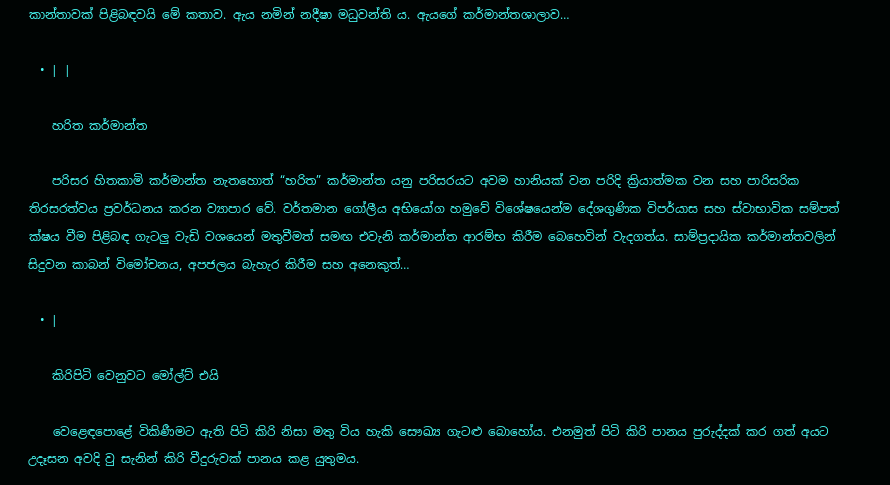කාන්තාවක් පිළිබඳවයි මේ කතාව. ඇය නමින් නදීෂා මධුවන්ති ය. ඇයගේ කර්මාන්තශාලාව…

  • | |

    හරිත කර්මාන්ත

    පරිසර හිතකාමි කර්මාන්ත නැතහොත් “හරිත” කර්මාන්ත යනු පරිසරයට අවම හානියක් වන පරිදි ක්‍රියාත්මක වන සහ පාරිසරික තිරසරත්වය ප්‍රවර්ධනය කරන ව්‍යාපාර වේ. වර්තමාන ගෝලීය අභියෝග හමුවේ විශේෂයෙන්ම දේශගුණික විපර්යාස සහ ස්වාභාවික සම්පත් ක්ෂය වීම පිළිබඳ ගැටලු වැඩි වශයෙන් මතුවීමත් සමඟ එවැනි කර්මාන්ත ආරම්භ කිරීම බෙහෙවින් වැදගත්ය. සාම්ප්‍රදායික කර්මාන්තවලින් සිදුවන කාබන් විමෝචනය, අපජලය බැහැර කිරීම සහ අනෙකුත්…

  • |

    කිරිපිටි වෙනුවට මෝල්ට් එයි

    වෙළෙඳපොළේ විකිණීමට ඇති පිටි කිරි නිසා මතු විය හැකි සෞඛ්‍ය ගැටළු බොහෝය. එනමුත් පිටි කිරි පානය පුරුද්දක් කර ගත් අයට උදෑසන අවදි වු සැනින් කිරි වීදුරුවක් පානය කළ යුතුමය.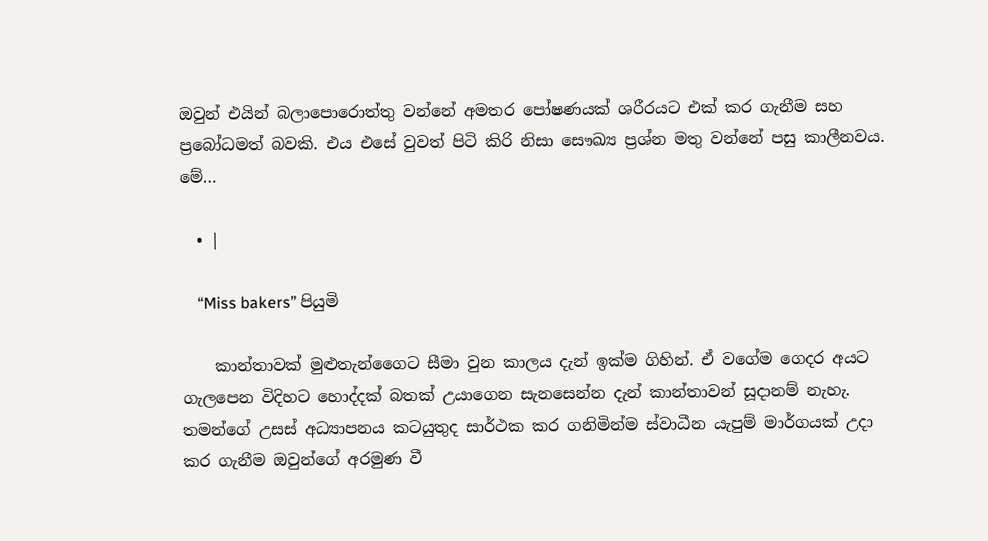ඔවුන් එයින් බලාපොරොත්තු වන්නේ අමතර පෝෂණයක් ශරීරයට එක් කර ගැනීම සහ ප්‍රබෝධමත් බවකි. එය එසේ වුවත් පිටි කිරි නිසා සෞඛ්‍ය ප්‍රශ්න මතු වන්නේ පසු කාලීනවය. මේ…

  • |

    “Miss bakers” පියුමි

    කාන්තාවක් මුළුතැන්ගෛට සීමා වුන කාලය දැන් ඉක්ම ගිහින්. ඒ වගේම ගෙදර අයට ගැලපෙන විදිහට හොද්දක් බතක් උයාගෙන සැනසෙන්න දැන් කාන්තාවන් සූදානම් නැහැ. තමන්ගේ උසස් අධ්‍යාපනය කටයුතුද සාර්ථක කර ගනිමින්ම ස්වාධීන යැපුම් මාර්ගයක් උදා කර ගැනීම ඔවුන්ගේ අරමුණ වී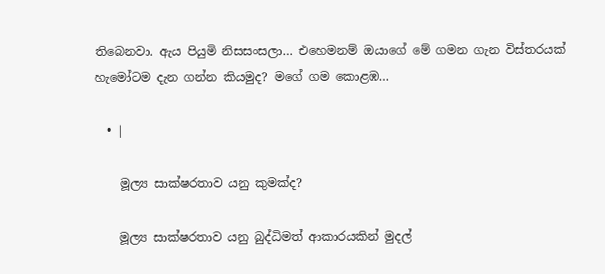තිබෙනවා. ඇය පියුමි නිසසංසලා… එහෙමනම් ඔයාගේ මේ ගමන ගැන විස්තරයක් හැමෝටම දැන ගන්න කියමුද? මගේ ගම කොළඹ…

  • |

    මූල්‍ය සාක්ෂරතාව යනු කුමක්ද?

    මූල්‍ය සාක්ෂරතාව යනු බුද්ධිමත් ආකාරයකින් මුදල්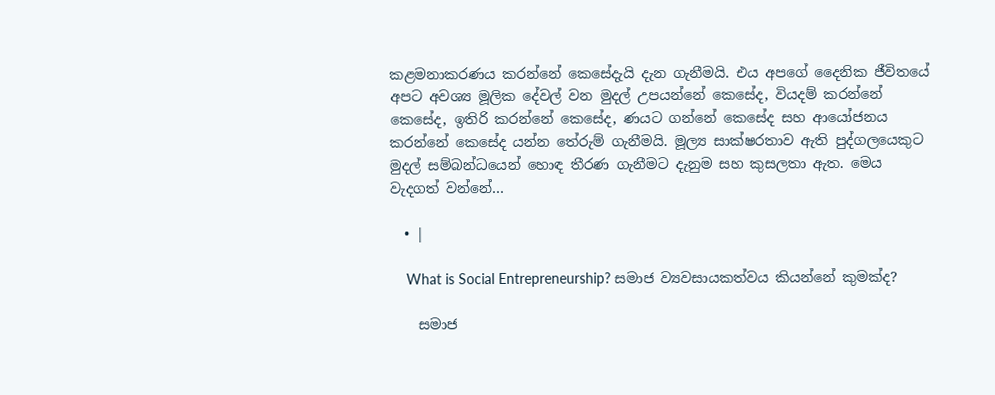කළමනාකරණය කරන්නේ කෙසේදැයි දැන ගැනීමයි. එය අපගේ දෛනික ජීවිතයේ අපට අවශ්‍ය මූලික දේවල් වන මුදල් උපයන්නේ කෙසේද, වියදම් කරන්නේ කෙසේද, ඉතිරි කරන්නේ කෙසේද, ණයට ගන්නේ කෙසේද සහ ආයෝජනය කරන්නේ කෙසේද යන්න තේරුම් ගැනීමයි. මූල්‍ය සාක්ෂරතාව ඇති පුද්ගලයෙකුට මුදල් සම්බන්ධයෙන් හොඳ තීරණ ගැනීමට දැනුම සහ කුසලතා ඇත. මෙය වැදගත් වන්නේ…

  • |

    What is Social Entrepreneurship? සමාජ ව්‍යවසායකත්වය කියන්නේ කුමක්ද?

    සමාජ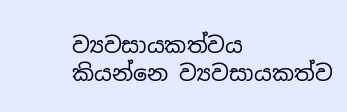ව්‍යවසායකත්වය කියන්නෙ ව්‍යවසායකත්ව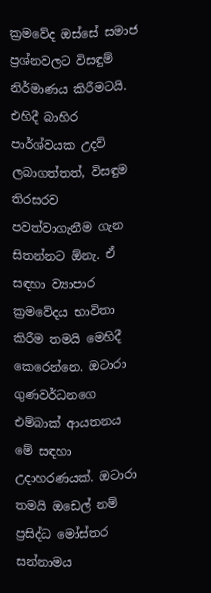ක්‍රමවේද ඔස්සේ සමාජ ප්‍රශ්නවලට විසඳුම් නිර්මාණය කිරීමටයි. එහිදී බාහිර පාර්ශ්වයක උදව් ලබාගත්තත්, විසඳුම තිරසරව පවත්වාගැනීම ගැන සිතන්නට ඕනැ. ඒ සඳහා ව්‍යාපාර ක්‍රමවේදය භාවිතා කිරීම තමයි මෙහිදී කෙරෙන්නෙ. ඔටාරා ගුණවර්ධනගෙ එම්බාක් ආයතනය මේ සඳහා උදාහරණයක්. ඔටාරා තමයි ඔඩෙල් නම් ප්‍රසිද්ධ මෝස්තර සන්නාමය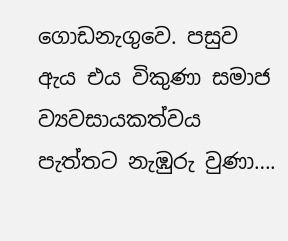ගොඩනැගුවෙ. පසුව ඇය එය විකුණා සමාජ ව්‍යවසායකත්වය පැත්තට නැඹුරු වුණා….